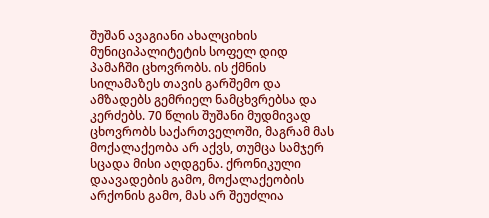შუშან ავაგიანი ახალციხის მუნიციპალიტეტის სოფელ დიდ პამაჩში ცხოვრობს. ის ქმნის სილამაზეს თავის გარშემო და ამზადებს გემრიელ ნამცხვრებსა და კერძებს. 70 წლის შუშანი მუდმივად ცხოვრობს საქართველოში, მაგრამ მას მოქალაქეობა არ აქვს, თუმცა სამჯერ სცადა მისი აღდგენა. ქრონიკული დაავადების გამო, მოქალაქეობის არქონის გამო, მას არ შეუძლია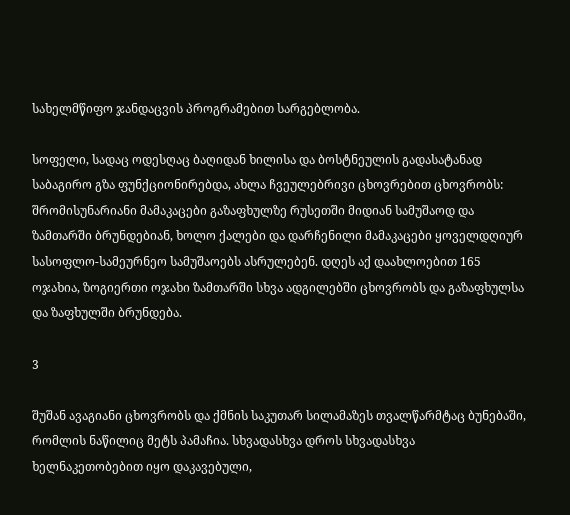სახელმწიფო ჯანდაცვის პროგრამებით სარგებლობა.

სოფელი, სადაც ოდესღაც ბაღიდან ხილისა და ბოსტნეულის გადასატანად საბაგირო გზა ფუნქციონირებდა, ახლა ჩვეულებრივი ცხოვრებით ცხოვრობს: შრომისუნარიანი მამაკაცები გაზაფხულზე რუსეთში მიდიან სამუშაოდ და ზამთარში ბრუნდებიან, ხოლო ქალები და დარჩენილი მამაკაცები ყოველდღიურ სასოფლო-სამეურნეო სამუშაოებს ასრულებენ. დღეს აქ დაახლოებით 165 ოჯახია, ზოგიერთი ოჯახი ზამთარში სხვა ადგილებში ცხოვრობს და გაზაფხულსა და ზაფხულში ბრუნდება.

3

შუშან ავაგიანი ცხოვრობს და ქმნის საკუთარ სილამაზეს თვალწარმტაც ბუნებაში, რომლის ნაწილიც მეტს პამაჩია. სხვადასხვა დროს სხვადასხვა ხელნაკეთობებით იყო დაკავებული,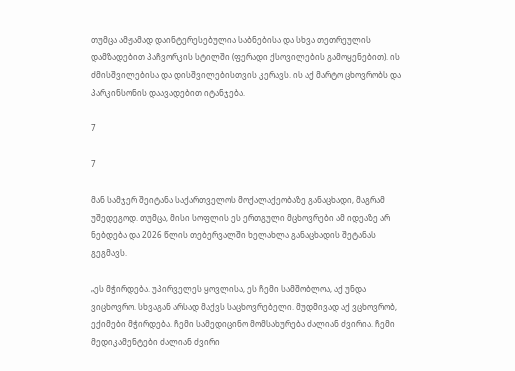თუმცა ამჟამად დაინტერესებულია საბნებისა და სხვა თეთრეულის დამზადებით პაჩვორკის სტილში (ფერადი ქსოვილების გამოყენებით). ის ძმისშვილებისა და დისშვილებისთვის კერავს. ის აქ მარტო ცხოვრობს და პარკინსონის დაავადებით იტანჯება.

7

7

მან სამჯერ შეიტანა საქართველოს მოქალაქეობაზე განაცხადი, მაგრამ უშედეგოდ. თუმცა, მისი სოფლის ეს ერთგული მცხოვრები ამ იდეაზე არ ნებდება და 2026 წლის თებერვალში ხელახლა განაცხადის შეტანას გეგმავს.

„ეს მჭირდება. უპირველეს ყოვლისა, ეს ჩემი სამშობლოა, აქ უნდა ვიცხოვრო. სხვაგან არსად მაქვს საცხოვრებელი. მუდმივად აქ ვცხოვრობ, ექიმები მჭირდება. ჩემი სამედიცინო მომსახურება ძალიან ძვირია. ჩემი მედიკამენტები ძალიან ძვირი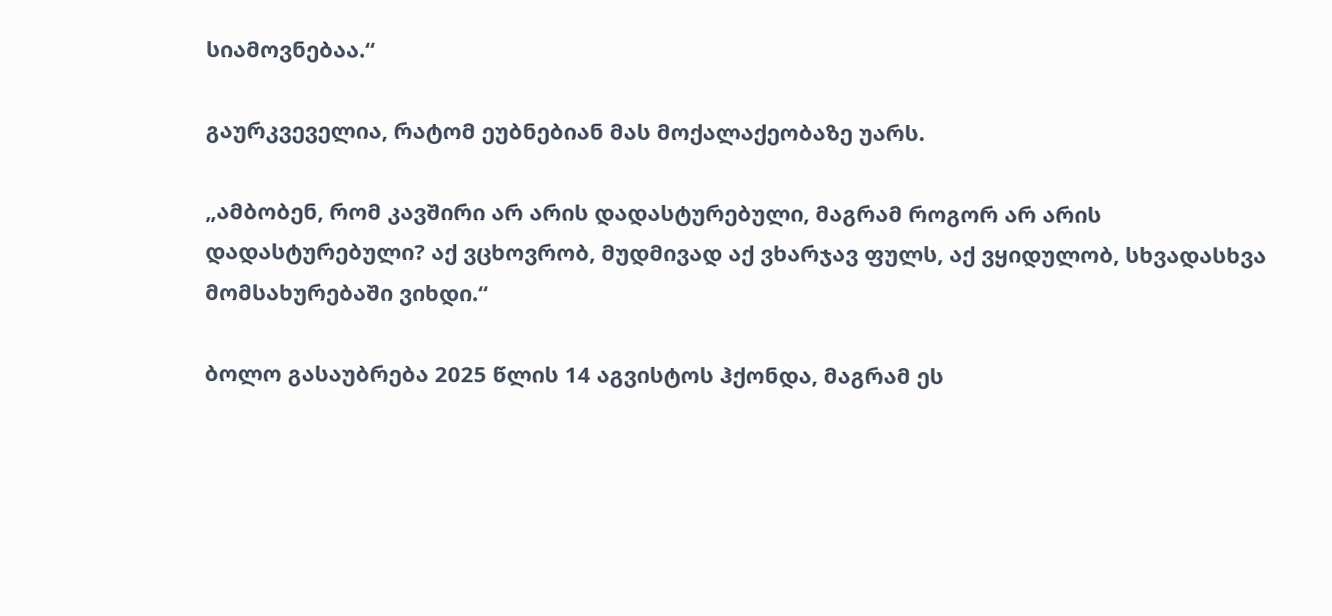სიამოვნებაა.“

გაურკვეველია, რატომ ეუბნებიან მას მოქალაქეობაზე უარს.

„ამბობენ, რომ კავშირი არ არის დადასტურებული, მაგრამ როგორ არ არის დადასტურებული? აქ ვცხოვრობ, მუდმივად აქ ვხარჯავ ფულს, აქ ვყიდულობ, სხვადასხვა მომსახურებაში ვიხდი.“

ბოლო გასაუბრება 2025 წლის 14 აგვისტოს ჰქონდა, მაგრამ ეს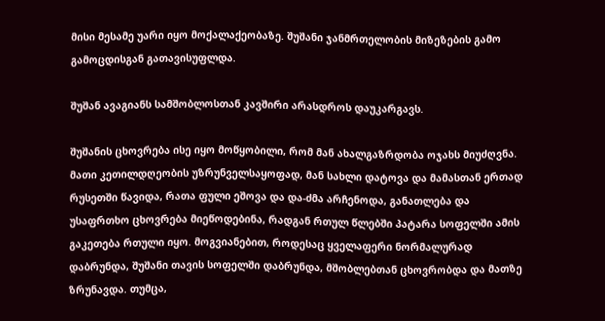მისი მესამე უარი იყო მოქალაქეობაზე. შუშანი ჯანმრთელობის მიზეზების გამო გამოცდისგან გათავისუფლდა.

შუშან ავაგიანს სამშობლოსთან კავშირი არასდროს დაუკარგავს.

შუშანის ცხოვრება ისე იყო მოწყობილი, რომ მან ახალგაზრდობა ოჯახს მიუძღვნა. მათი კეთილდღეობის უზრუნველსაყოფად, მან სახლი დატოვა და მამასთან ერთად რუსეთში წავიდა, რათა ფული ეშოვა და და-ძმა არჩენოდა, განათლება და უსაფრთხო ცხოვრება მიეწოდებინა, რადგან რთულ წლებში პატარა სოფელში ამის გაკეთება რთული იყო. მოგვიანებით, როდესაც ყველაფერი ნორმალურად დაბრუნდა, შუშანი თავის სოფელში დაბრუნდა, მშობლებთან ცხოვრობდა და მათზე ზრუნავდა. თუმცა,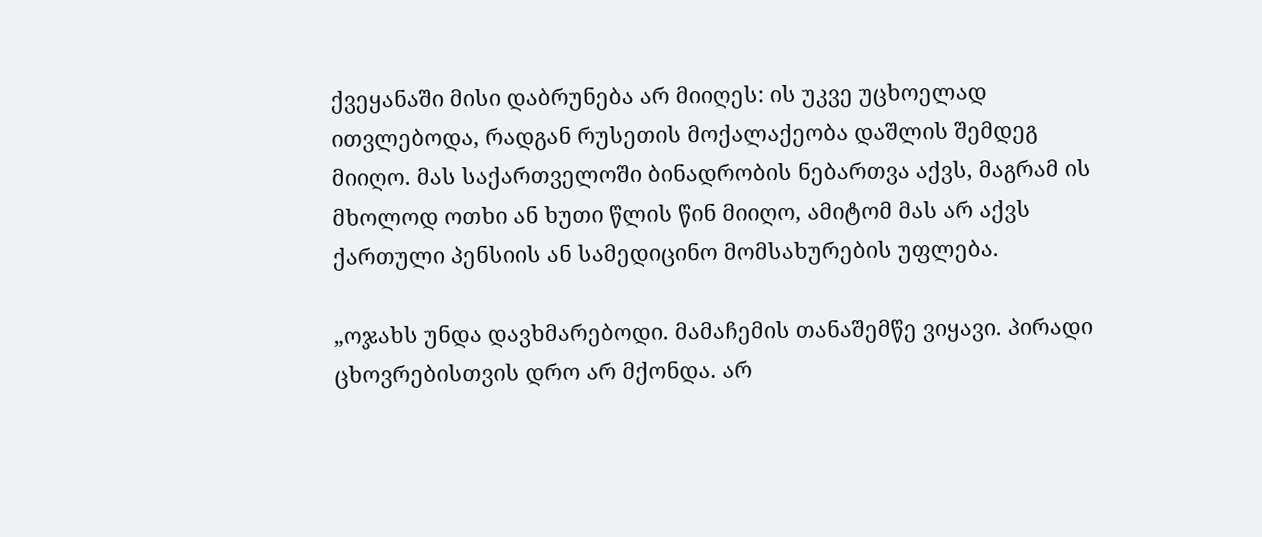ქვეყანაში მისი დაბრუნება არ მიიღეს: ის უკვე უცხოელად ითვლებოდა, რადგან რუსეთის მოქალაქეობა დაშლის შემდეგ მიიღო. მას საქართველოში ბინადრობის ნებართვა აქვს, მაგრამ ის მხოლოდ ოთხი ან ხუთი წლის წინ მიიღო, ამიტომ მას არ აქვს ქართული პენსიის ან სამედიცინო მომსახურების უფლება.

„ოჯახს უნდა დავხმარებოდი. მამაჩემის თანაშემწე ვიყავი. პირადი ცხოვრებისთვის დრო არ მქონდა. არ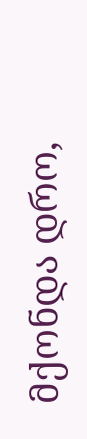მქონდა დრო,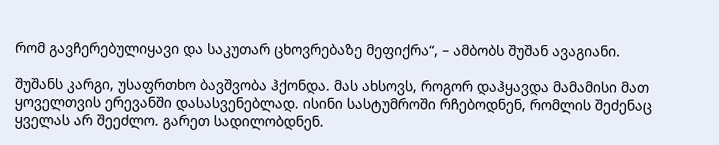რომ გავჩერებულიყავი და საკუთარ ცხოვრებაზე მეფიქრა“, – ამბობს შუშან ავაგიანი.

შუშანს კარგი, უსაფრთხო ბავშვობა ჰქონდა. მას ახსოვს, როგორ დაჰყავდა მამამისი მათ ყოველთვის ერევანში დასასვენებლად. ისინი სასტუმროში რჩებოდნენ, რომლის შეძენაც ყველას არ შეეძლო. გარეთ სადილობდნენ.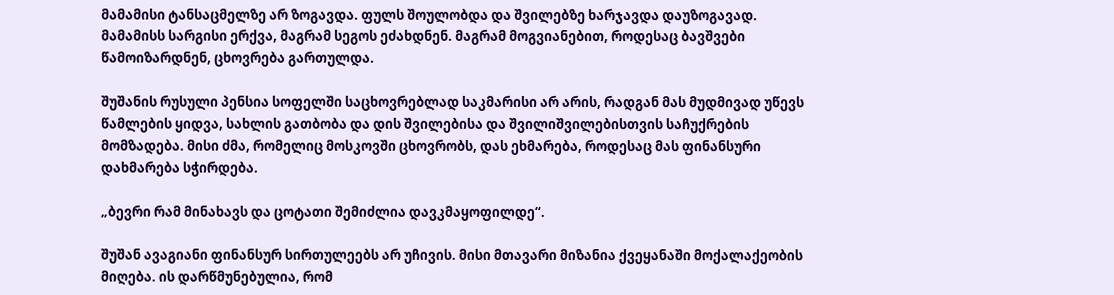მამამისი ტანსაცმელზე არ ზოგავდა. ფულს შოულობდა და შვილებზე ხარჯავდა დაუზოგავად. მამამისს სარგისი ერქვა, მაგრამ სეგოს ეძახდნენ. მაგრამ მოგვიანებით, როდესაც ბავშვები წამოიზარდნენ, ცხოვრება გართულდა.

შუშანის რუსული პენსია სოფელში საცხოვრებლად საკმარისი არ არის, რადგან მას მუდმივად უწევს წამლების ყიდვა, სახლის გათბობა და დის შვილებისა და შვილიშვილებისთვის საჩუქრების მომზადება. მისი ძმა, რომელიც მოსკოვში ცხოვრობს, დას ეხმარება, როდესაც მას ფინანსური დახმარება სჭირდება.

„ბევრი რამ მინახავს და ცოტათი შემიძლია დავკმაყოფილდე“.

შუშან ავაგიანი ფინანსურ სირთულეებს არ უჩივის. მისი მთავარი მიზანია ქვეყანაში მოქალაქეობის მიღება. ის დარწმუნებულია, რომ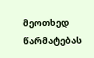მეოთხედ წარმატებას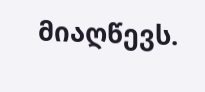მიაღწევს.